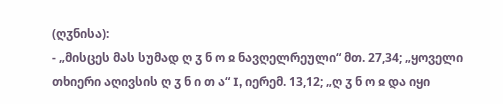(ღჳნისა):
- „მისცეს მას სუმად ღ ჳ ნ ო ჲ ნავღელრეული“ მთ. 27,34; „ყოველი თხიერი აღივსის ღ ჳ ნ ი თ ა“ I, იერემ. 13,12; „ღ ჳ ნ ო ჲ და იყი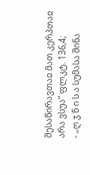შესაწირავთაჲ მათ კერპთაჲ არა ვსუა“ ფლკტ. 136,4;
- „ღ ჳ ნ ი ს ა სუმასა შინა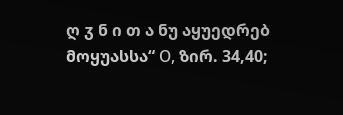ღ ჳ ნ ი თ ა ნუ აყუედრებ მოყუასსა“ О, ზირ. 34,40;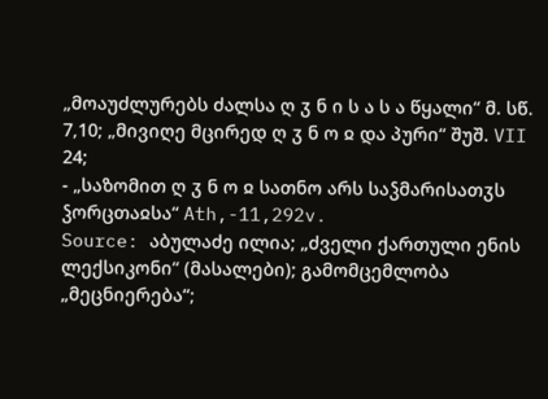„მოაუძლურებს ძალსა ღ ჳ ნ ი ს ა ს ა წყალი“ მ. სწ. 7,10; „მივიღე მცირედ ღ ჳ ნ ო ჲ და პური“ შუშ. VII 24;
- „საზომით ღ ჳ ნ ო ჲ სათნო არს საჴმარისათჳს ჴორცთაჲსა“ Ath,-11,292v.
Source: აბულაძე ილია; „ძველი ქართული ენის ლექსიკონი“ (მასალები); გამომცემლობა „მეცნიერება“;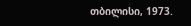თბილისი, 1973.